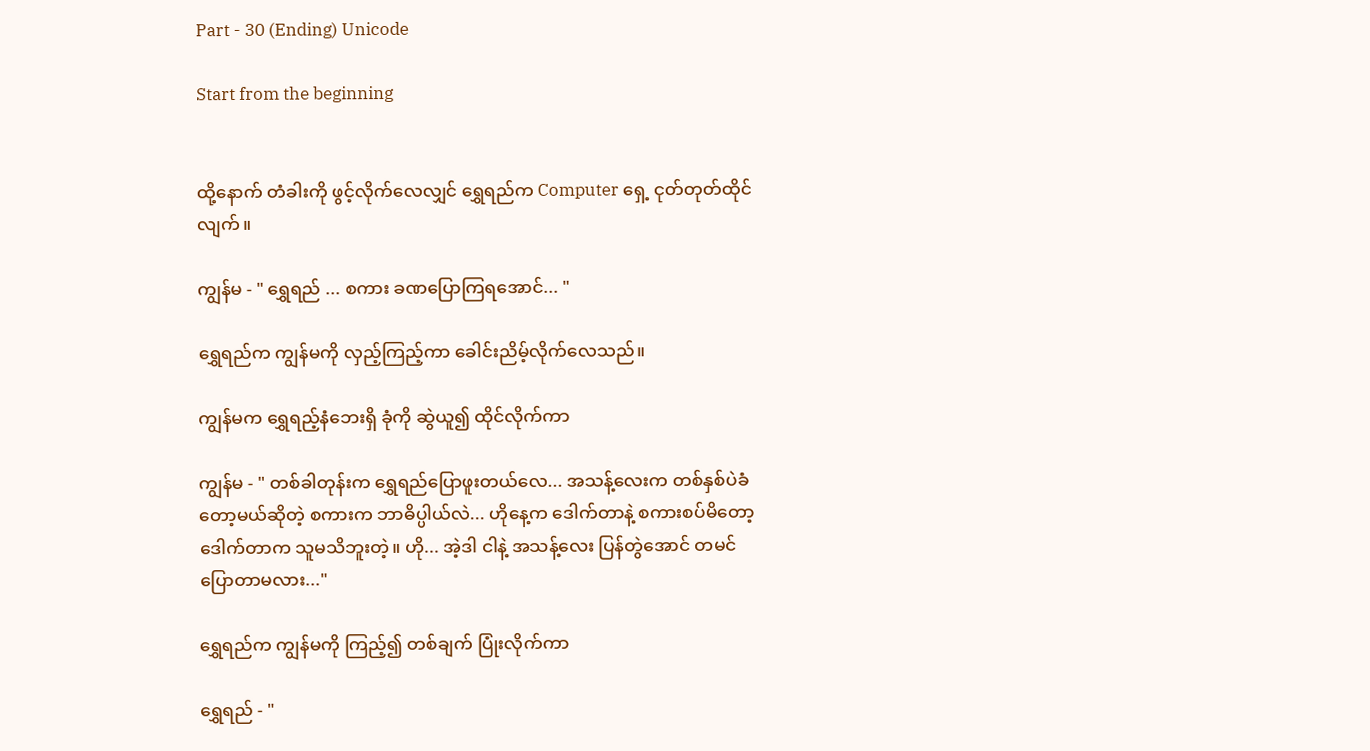Part - 30 (Ending) Unicode

Start from the beginning


ထို့နောက် တံခါးကို ဖွင့်လိုက်လေလျှင် ရွှေရည်က Computer ရှေ့ ငုတ်တုတ်ထိုင်လျက်။

ကျွန်မ - " ရွှေရည် ... စကား ခဏပြောကြရအောင်... "

ရွှေရည်က ကျွန်မကို လှည့်ကြည့်ကာ ခေါင်းညိမ့်လိုက်လေသည်။

ကျွန်မက ရွှေရည့်နံဘေးရှိ ခုံကို ဆွဲယူ၍ ထိုင်လိုက်ကာ

ကျွန်မ - " တစ်ခါတုန်းက ရွှေရည်ပြောဖူးတယ်လေ... အသန့်လေးက တစ်နှစ်ပဲခံတော့မယ်ဆိုတဲ့ စကားက ဘာဓိပ္ပါယ်လဲ... ဟိုနေ့က ဒေါက်တာနဲ့ စကားစပ်မိတော့ ဒေါက်တာက သူမသိဘူးတဲ့။ ဟို... အဲ့ဒါ ငါနဲ့ အသန့်လေး ပြန်တွဲအောင် တမင် ပြောတာမလား..."

ရွှေရည်က ကျွန်မကို ကြည့်၍ တစ်ချက် ပြုံးလိုက်ကာ

ရွှေရည် - "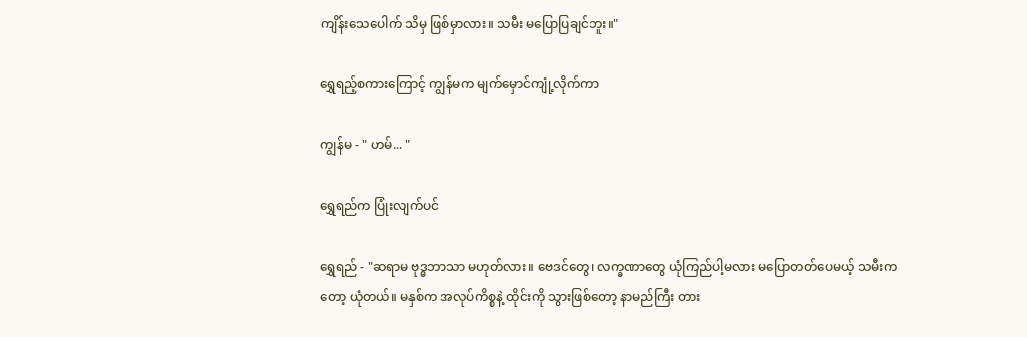ကျိန်းသေပေါက် သိမှ ဖြစ်မှာလား။ သမီး မပြောပြချင်ဘူး။"

ရွှေရည့်စကားကြောင့် ကျွန်မက မျက်မှောင်ကျုံ့လိုက်ကာ

ကျွန်မ - " ဟမ်... "

ရွှေရည်က ပြုံးလျက်ပင်

ရွှေရည် - "ဆရာမ ဗုဒ္ဓဘာသာ မဟုတ်လား။ ဗေဒင်တွေ၊ လက္ခဏာတွေ ယုံကြည်ပါ့မလား မပြောတတ်ပေမယ့် သမီးကတော့ ယုံတယ်။ မနှစ်က အလုပ်ကိစ္စနဲ့ ထိုင်းကို သွားဖြစ်တော့ နာမည်ကြီး တား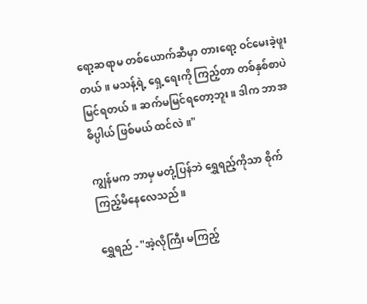ရော့ဆရာမ တစ်ယောက်ဆီမှာ တားရော့ ဝင်မေးခဲ့ဖူးတယ်။ မသန့်ရဲ့ ရှေ့ရေးကို ကြည့်တာ တစ်နှစ်စာပဲ မြင်ရတယ်။ ဆက်မမြင်ရတော့ဘူး။ ဒါက ဘာအဓိပ္ပါယ် ဖြစ်မယ် ထင်လဲ။"

ကျွန်မက ဘာမှ မတုံ့ပြန်ဘဲ ရွှေရည့်ကိုသာ စိုက်ကြည့်မိနေလေသည်။

ရွှေရည် - "အဲ့လိုကြီး မကြည့်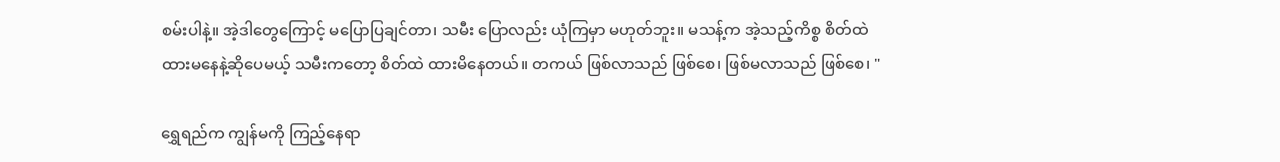စမ်းပါနဲ့။ အဲ့ဒါတွေကြောင့် မပြောပြချင်တာ၊ သမီး ပြောလည်း ယုံကြမှာ မဟုတ်ဘူး။ မသန့်က အဲ့သည့်ကိစ္စ စိတ်ထဲ ထားမနေနဲ့ဆိုပေမယ့် သမီးကတော့ စိတ်ထဲ ထားမိနေတယ်။ တကယ် ဖြစ်လာသည် ဖြစ်စေ၊ ဖြစ်မလာသည် ဖြစ်စေ၊ "

ရွှေရည်က ကျွန်မကို ကြည့်နေရာ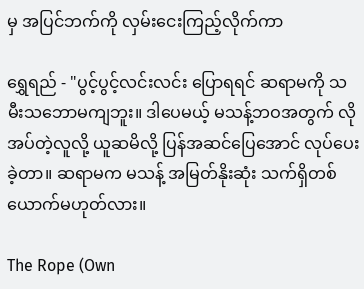မှ အပြင်ဘက်ကို လှမ်းငေးကြည့်လိုက်ကာ

ရွှေရည် - "ပွင့်ပွင့်လင်းလင်း ပြောရရင် ဆရာမကို သမီးသဘောမကျဘူး။ ဒါပေမယ့် မသန့်ဘဝအတွက် လိုအပ်တဲ့လူလို့ ယူဆမိလို့ ပြန်အဆင်ပြေအောင် လုပ်ပေးခဲ့တာ။ ဆရာမက မသန့် အမြတ်နိုးဆုံး သက်ရှိတစ်ယောက်မဟုတ်လား။

The Rope (Own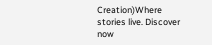Creation)Where stories live. Discover now